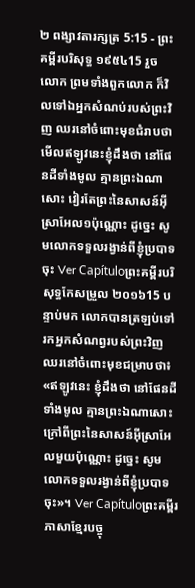២ ពង្សាវតារក្សត្រ 5:15 - ព្រះគម្ពីរបរិសុទ្ធ ១៩៥៤15 រួចលោក ព្រមទាំងពួកលោក ក៏វិលទៅឯអ្នកសំណប់របស់ព្រះវិញ ឈរនៅចំពោះមុខជំរាបថា មើលឥឡូវនេះខ្ញុំដឹងថា នៅផែនដីទាំងមូល គ្មានព្រះឯណាសោះ វៀរតែព្រះនៃសាសន៍អ៊ីស្រាអែល១ប៉ុណ្ណោះ ដូច្នេះ សូមលោកទទួលរង្វាន់ពីខ្ញុំប្របាទចុះ Ver Capítuloព្រះគម្ពីរបរិសុទ្ធកែសម្រួល ២០១៦15 បន្ទាប់មក លោកបានត្រឡប់ទៅរកអ្នកសំណព្វរបស់ព្រះវិញ ឈរនៅចំពោះមុខជម្រាបថា៖ «ឥឡូវនេះ ខ្ញុំដឹងថា នៅផែនដីទាំងមូល គ្មានព្រះឯណាសោះ ក្រៅពីព្រះនៃសាសន៍អ៊ីស្រាអែលមួយប៉ុណ្ណោះ ដូច្នេះ សូមលោកទទួលរង្វាន់ពីខ្ញុំប្របាទចុះ»។ Ver Capítuloព្រះគម្ពីរភាសាខ្មែរបច្ចុ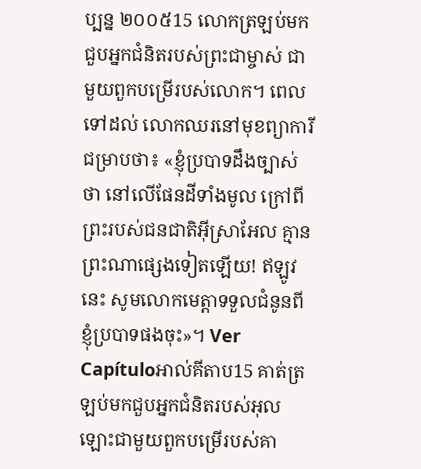ប្បន្ន ២០០៥15 លោកត្រឡប់មកជួបអ្នកជំនិតរបស់ព្រះជាម្ចាស់ ជាមួយពួកបម្រើរបស់លោក។ ពេលទៅដល់ លោកឈរនៅមុខព្យាការី ជម្រាបថា៖ «ខ្ញុំប្របាទដឹងច្បាស់ថា នៅលើផែនដីទាំងមូល ក្រៅពីព្រះរបស់ជនជាតិអ៊ីស្រាអែល គ្មានព្រះណាផ្សេងទៀតឡើយ! ឥឡូវនេះ សូមលោកមេត្តាទទួលជំនូនពីខ្ញុំប្របាទផងចុះ»។ Ver Capítuloអាល់គីតាប15 គាត់ត្រឡប់មកជួបអ្នកជំនិតរបស់អុលឡោះជាមួយពួកបម្រើរបស់គា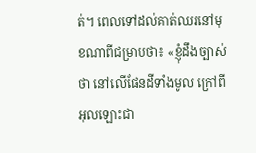ត់។ ពេលទៅដល់គាត់ឈរនៅមុខណាពីជម្រាបថា៖ «ខ្ញុំដឹងច្បាស់ថា នៅលើផែនដីទាំងមូល ក្រៅពីអុលឡោះជា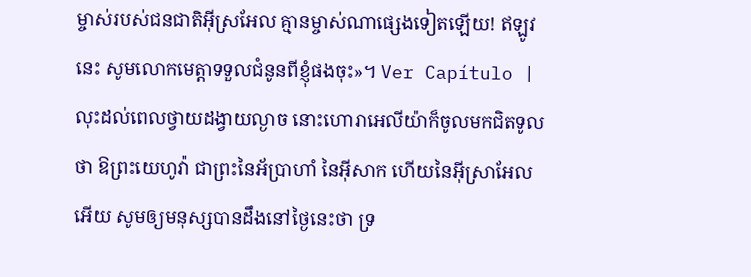ម្ចាស់របស់ជនជាតិអ៊ីស្រអែល គ្មានម្ចាស់ណាផ្សេងទៀតឡើយ! ឥឡូវនេះ សូមលោកមេត្តាទទួលជំនូនពីខ្ញុំផងចុះ»។ Ver Capítulo |
លុះដល់ពេលថ្វាយដង្វាយល្ងាច នោះហោរាអេលីយ៉ាក៏ចូលមកជិតទូលថា ឱព្រះយេហូវ៉ា ជាព្រះនៃអ័ប្រាហាំ នៃអ៊ីសាក ហើយនៃអ៊ីស្រាអែលអើយ សូមឲ្យមនុស្សបានដឹងនៅថ្ងៃនេះថា ទ្រ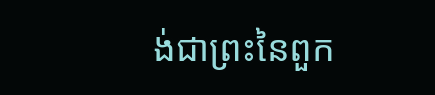ង់ជាព្រះនៃពួក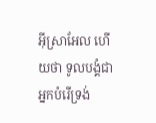អ៊ីស្រាអែល ហើយថា ទូលបង្គំជាអ្នកបំរើទ្រង់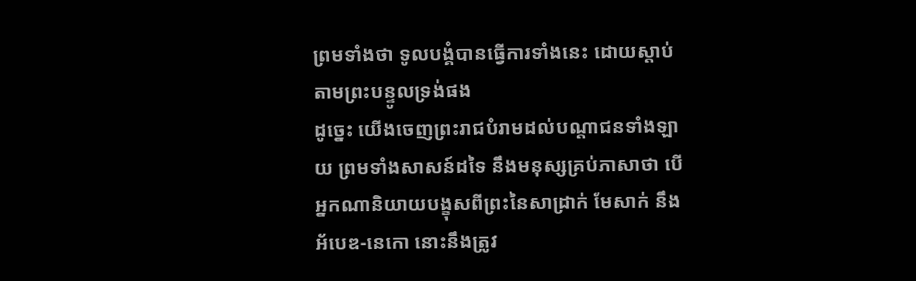ព្រមទាំងថា ទូលបង្គំបានធ្វើការទាំងនេះ ដោយស្តាប់តាមព្រះបន្ទូលទ្រង់ផង
ដូច្នេះ យើងចេញព្រះរាជបំរាមដល់បណ្តាជនទាំងឡាយ ព្រមទាំងសាសន៍ដទៃ នឹងមនុស្សគ្រប់ភាសាថា បើអ្នកណានិយាយបង្ខុសពីព្រះនៃសាដ្រាក់ មែសាក់ នឹងអ័បេឌ-នេកោ នោះនឹងត្រូវ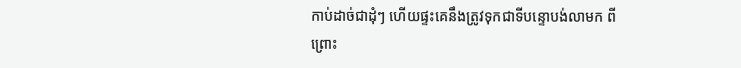កាប់ដាច់ជាដុំៗ ហើយផ្ទះគេនឹងត្រូវទុកជាទីបន្ទោបង់លាមក ពីព្រោះ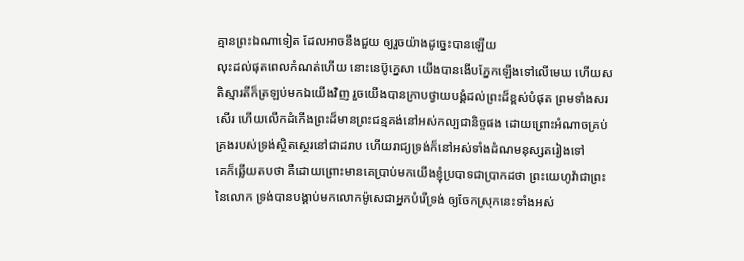គ្មានព្រះឯណាទៀត ដែលអាចនឹងជួយ ឲ្យរួចយ៉ាងដូច្នេះបានឡើយ
លុះដល់ផុតពេលកំណត់ហើយ នោះនេប៊ូក្នេសា យើងបានងើបភ្នែកឡើងទៅលើមេឃ ហើយសតិស្មារតីក៏ត្រឡប់មកឯយើងវិញ រួចយើងបានក្រាបថ្វាយបង្គំដល់ព្រះដ៏ខ្ពស់បំផុត ព្រមទាំងសរសើរ ហើយលើកដំកើងព្រះដ៏មានព្រះជន្មគង់នៅអស់កល្បជានិច្ចផង ដោយព្រោះអំណាចគ្រប់គ្រងរបស់ទ្រង់ស្ថិតស្ថេរនៅជាដរាប ហើយរាជ្យទ្រង់ក៏នៅអស់ទាំងដំណមនុស្សតរៀងទៅ
គេក៏ឆ្លើយតបថា គឺដោយព្រោះមានគេប្រាប់មកយើងខ្ញុំប្របាទជាប្រាកដថា ព្រះយេហូវ៉ាជាព្រះនៃលោក ទ្រង់បានបង្គាប់មកលោកម៉ូសេជាអ្នកបំរើទ្រង់ ឲ្យចែកស្រុកនេះទាំងអស់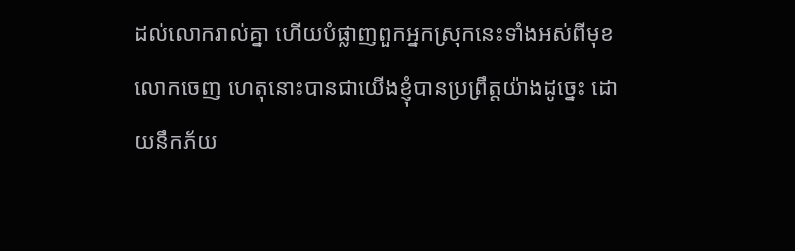ដល់លោករាល់គ្នា ហើយបំផ្លាញពួកអ្នកស្រុកនេះទាំងអស់ពីមុខលោកចេញ ហេតុនោះបានជាយើងខ្ញុំបានប្រព្រឹត្តយ៉ាងដូច្នេះ ដោយនឹកភ័យ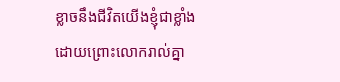ខ្លាចនឹងជីវិតយើងខ្ញុំជាខ្លាំង ដោយព្រោះលោករាល់គ្នា